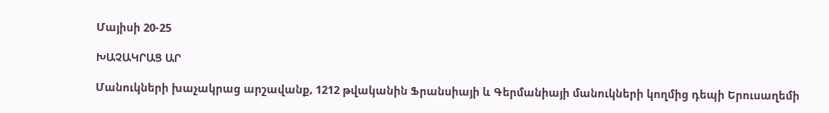Մայիսի 20-25

ԽԱՉԱԿՐԱՑ ԱՐ

Մանուկների խաչակրաց արշավանք, 1212 թվականին Ֆրանսիայի և Գերմանիայի մանուկների կողմից դեպի Երուսաղեմի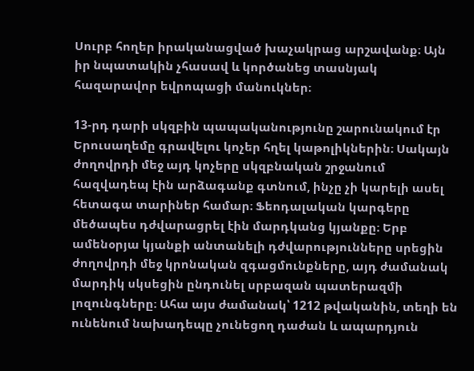Սուրբ հողեր իրականացված խաչակրաց արշավանք։ Այն իր նպատակին չհասավ և կործանեց տասնյակ հազարավոր եվրոպացի մանուկներ։

13-րդ դարի սկզբին պապականությունը շարունակում էր Երուսաղեմը գրավելու կոչեր հղել կաթոլիկներին։ Սակայն ժողովրդի մեջ այդ կոչերը սկզբնական շրջանում հազվադեպ էին արձագանք գտնում, ինչը չի կարելի ասել հետագա տարիներ համար։ Ֆեոդալական կարգերը մեծապես դժվարացրել էին մարդկանց կյանքը։ Երբ ամենօրյա կյանքի անտանելի դժվարությունները սրեցին ժողովրդի մեջ կրոնական զգացմունքները, այդ ժամանակ մարդիկ սկսեցին ընդունել սրբազան պատերազմի լոզունգները։ Ահա այս ժամանակ՝ 1212 թվականին, տեղի են ունենում նախադեպը չունեցող դաժան և ապարդյուն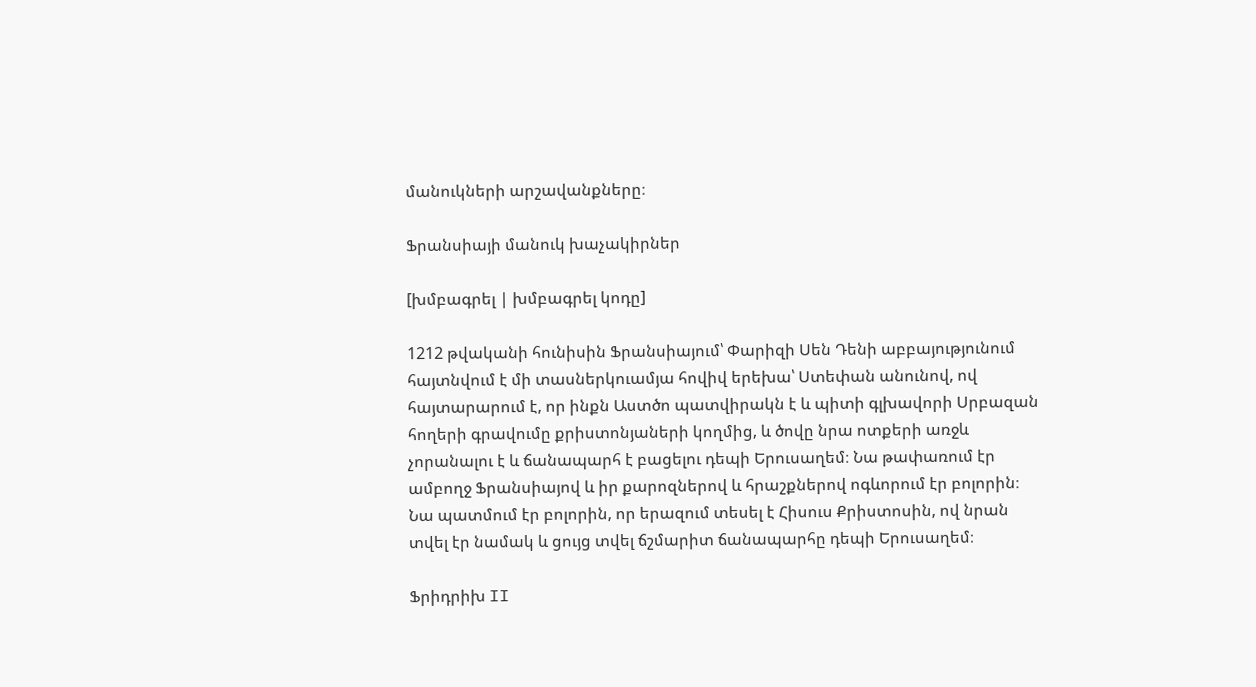մանուկների արշավանքները։

Ֆրանսիայի մանուկ խաչակիրներ

[խմբագրել | խմբագրել կոդը]

1212 թվականի հունիսին Ֆրանսիայում՝ Փարիզի Սեն Դենի աբբայությունում հայտնվում է մի տասներկուամյա հովիվ երեխա՝ Ստեփան անունով, ով հայտարարում է, որ ինքն Աստծո պատվիրակն է և պիտի գլխավորի Սրբազան հողերի գրավումը քրիստոնյաների կողմից, և ծովը նրա ոտքերի առջև չորանալու է և ճանապարհ է բացելու դեպի Երուսաղեմ։ Նա թափառում էր ամբողջ Ֆրանսիայով և իր քարոզներով և հրաշքներով ոգևորում էր բոլորին։ Նա պատմում էր բոլորին, որ երազում տեսել է Հիսուս Քրիստոսին, ով նրան տվել էր նամակ և ցույց տվել ճշմարիտ ճանապարհը դեպի Երուսաղեմ։

Ֆրիդրիխ II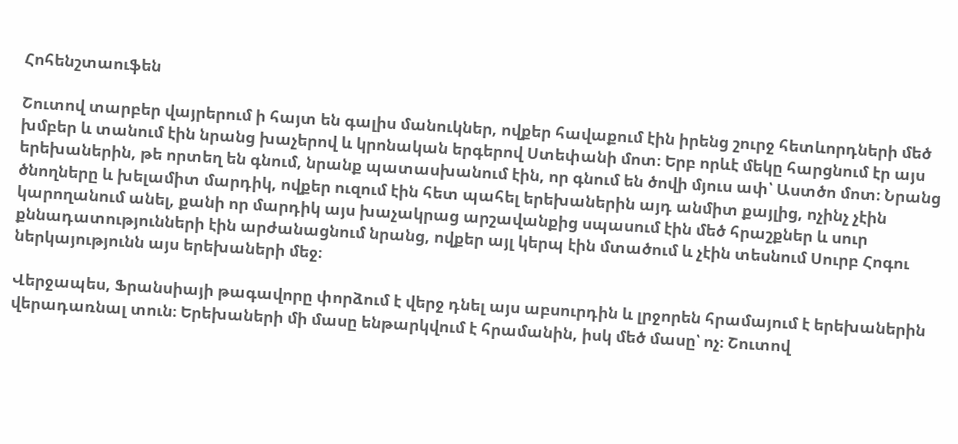Հոհենշտաուֆեն

Շուտով տարբեր վայրերում ի հայտ են գալիս մանուկներ, ովքեր հավաքում էին իրենց շուրջ հետևորդների մեծ խմբեր և տանում էին նրանց խաչերով և կրոնական երգերով Ստեփանի մոտ։ Երբ որևէ մեկը հարցնում էր այս երեխաներին, թե որտեղ են գնում, նրանք պատասխանում էին, որ գնում են ծովի մյուս ափ՝ Աստծո մոտ։ Նրանց ծնողները և խելամիտ մարդիկ, ովքեր ուզում էին հետ պահել երեխաներին այդ անմիտ քայլից, ոչինչ չէին կարողանում անել, քանի որ մարդիկ այս խաչակրաց արշավանքից սպասում էին մեծ հրաշքներ և սուր քննադատությունների էին արժանացնում նրանց, ովքեր այլ կերպ էին մտածում և չէին տեսնում Սուրբ Հոգու ներկայությունն այս երեխաների մեջ։

Վերջապես, Ֆրանսիայի թագավորը փորձում է վերջ դնել այս աբսուրդին և լրջորեն հրամայում է երեխաներին վերադառնալ տուն։ Երեխաների մի մասը ենթարկվում է հրամանին, իսկ մեծ մասը՝ ոչ։ Շուտով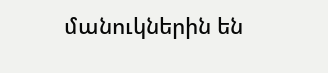մանուկներին են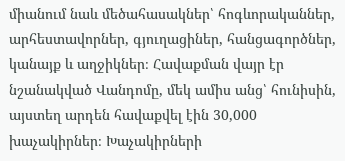միանում նաև մեծահասակներ՝ հոգևորականներ, արհեստավորներ, գյուղացիներ, հանցագործներ, կանայք և աղջիկներ։ Հավաքման վայր էր նշանակված Վանդոմը, մեկ ամիս անց՝ հունիսին, այստեղ արդեն հավաքվել էին 30,000 խաչակիրներ։ Խաչակիրների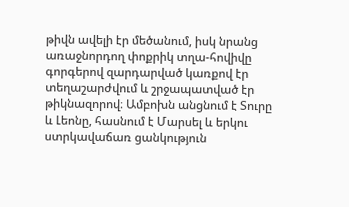թիվն ավելի էր մեծանում, իսկ նրանց առաջնորդող փոքրիկ տղա-հովիվը գորգերով զարդարված կառքով էր տեղաշարժվում և շրջապատված էր թիկնազորով։ Ամբոխն անցնում է Տուրը և Լեոնը, հասնում է Մարսել և երկու ստրկավաճառ ցանկություն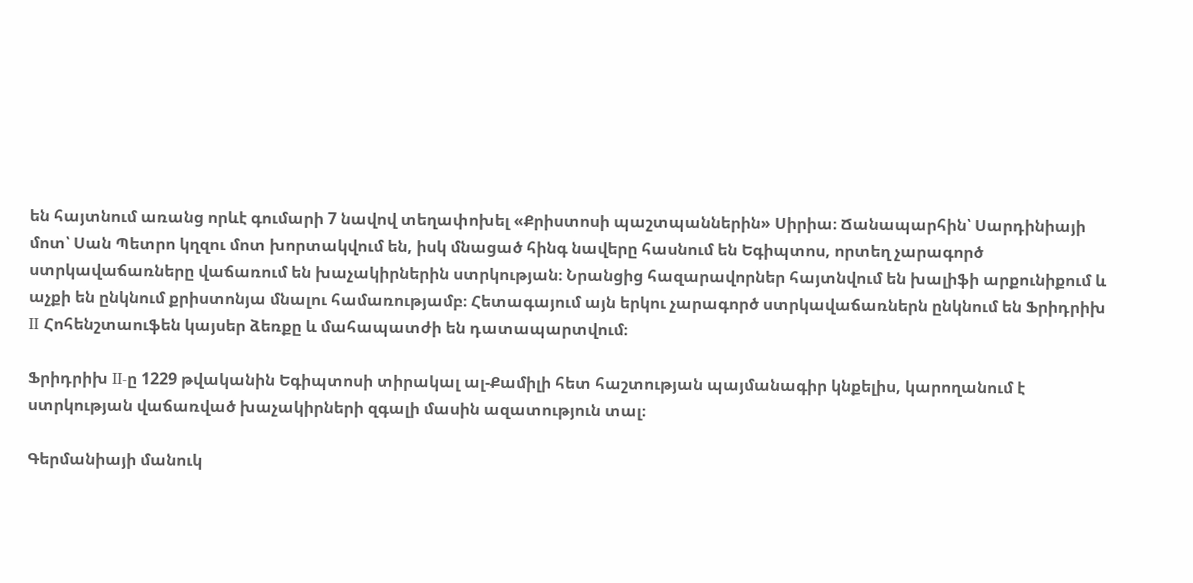են հայտնում առանց որևէ գումարի 7 նավով տեղափոխել «Քրիստոսի պաշտպաններին» Սիրիա։ Ճանապարհին՝ Սարդինիայի մոտ՝ Սան Պետրո կղզու մոտ խորտակվում են, իսկ մնացած հինգ նավերը հասնում են Եգիպտոս, որտեղ չարագործ ստրկավաճառները վաճառում են խաչակիրներին ստրկության։ Նրանցից հազարավորներ հայտնվում են խալիֆի արքունիքում և աչքի են ընկնում քրիստոնյա մնալու համառությամբ։ Հետագայում այն երկու չարագործ ստրկավաճառներն ընկնում են Ֆրիդրիխ II Հոհենշտաուֆեն կայսեր ձեռքը և մահապատժի են դատապարտվում։

Ֆրիդրիխ II-ը 1229 թվականին Եգիպտոսի տիրակալ ալ-Քամիլի հետ հաշտության պայմանագիր կնքելիս, կարողանում է ստրկության վաճառված խաչակիրների զգալի մասին ազատություն տալ։

Գերմանիայի մանուկ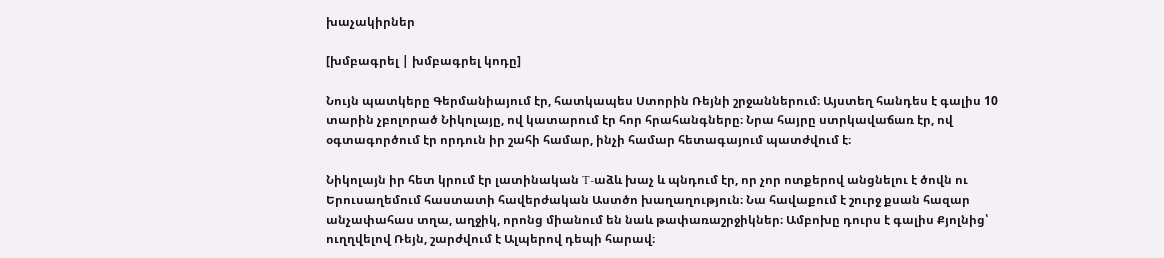խաչակիրներ

[խմբագրել | խմբագրել կոդը]

Նույն պատկերը Գերմանիայում էր, հատկապես Ստորին Ռեյնի շրջաններում։ Այստեղ հանդես է գալիս 10 տարին չբոլորած Նիկոլայը, ով կատարում էր հոր հրահանգները։ Նրա հայրը ստրկավաճառ էր, ով օգտագործում էր որդուն իր շահի համար, ինչի համար հետագայում պատժվում է։

Նիկոլայն իր հետ կրում էր լատինական T-աձև խաչ և պնդում էր, որ չոր ոտքերով անցնելու է ծովն ու Երուսաղեմում հաստատի հավերժական Աստծո խաղաղություն։ Նա հավաքում է շուրջ քսան հազար անչափահաս տղա, աղջիկ, որոնց միանում են նաև թափառաշրջիկներ։ Ամբոխը դուրս է գալիս Քյոլնից՝ ուղղվելով Ռեյն, շարժվում է Ալպերով դեպի հարավ։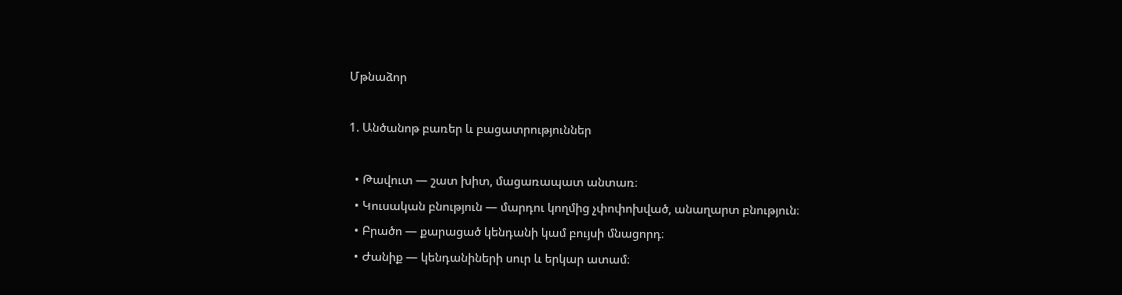Մթնաձոր

1. Անծանոթ բառեր և բացատրություններ

  • Թավուտ — շատ խիտ, մացառապատ անտառ։
  • Կուսական բնություն — մարդու կողմից չփոփոխված, անաղարտ բնություն։
  • Բրածո — քարացած կենդանի կամ բույսի մնացորդ։
  • Ժանիք — կենդանիների սուր և երկար ատամ։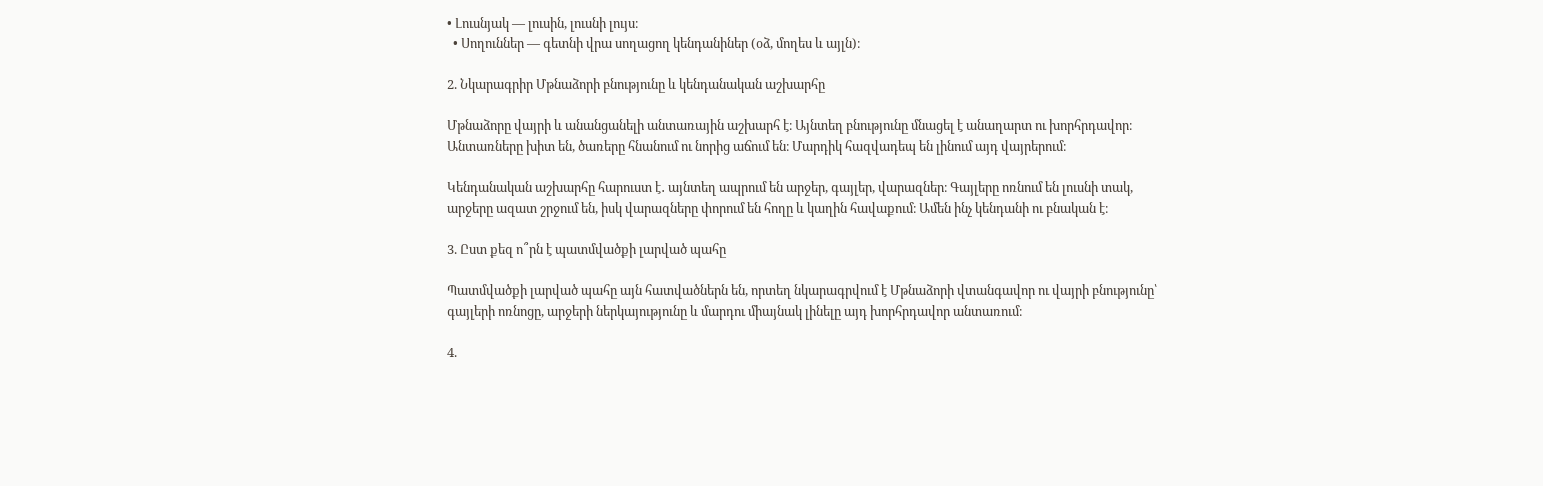• Լուսնյակ — լուսին, լուսնի լույս։
  • Սողուններ — գետնի վրա սողացող կենդանիներ (օձ, մողես և այլն)։

2. Նկարագրիր Մթնաձորի բնությունը և կենդանական աշխարհը

Մթնաձորը վայրի և անանցանելի անտառային աշխարհ է։ Այնտեղ բնությունը մնացել է անաղարտ ու խորհրդավոր։ Անտառները խիտ են, ծառերը հնանում ու նորից աճում են։ Մարդիկ հազվադեպ են լինում այդ վայրերում։

Կենդանական աշխարհը հարուստ է․ այնտեղ ապրում են արջեր, գայլեր, վարազներ։ Գայլերը ոռնում են լուսնի տակ, արջերը ազատ շրջում են, իսկ վարազները փորում են հողը և կաղին հավաքում։ Ամեն ինչ կենդանի ու բնական է։

3. Ըստ քեզ ո՞րն է պատմվածքի լարված պահը

Պատմվածքի լարված պահը այն հատվածներն են, որտեղ նկարագրվում է Մթնաձորի վտանգավոր ու վայրի բնությունը՝ գայլերի ոռնոցը, արջերի ներկայությունը և մարդու միայնակ լինելը այդ խորհրդավոր անտառում։

4.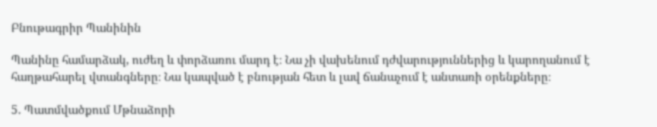Բնութագրիր Պանինին

Պանինը համարձակ, ուժեղ և փորձառու մարդ է։ Նա չի վախենում դժվարություններից և կարողանում է հաղթահարել վտանգները։ Նա կապված է բնության հետ և լավ ճանաչում է անտառի օրենքները։

5. Պատմվածքում Մթնաձորի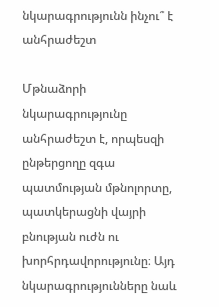նկարագրությունն ինչու՞ է անհրաժեշտ

Մթնաձորի նկարագրությունը անհրաժեշտ է, որպեսզի ընթերցողը զգա պատմության մթնոլորտը, պատկերացնի վայրի բնության ուժն ու խորհրդավորությունը։ Այդ նկարագրությունները նաև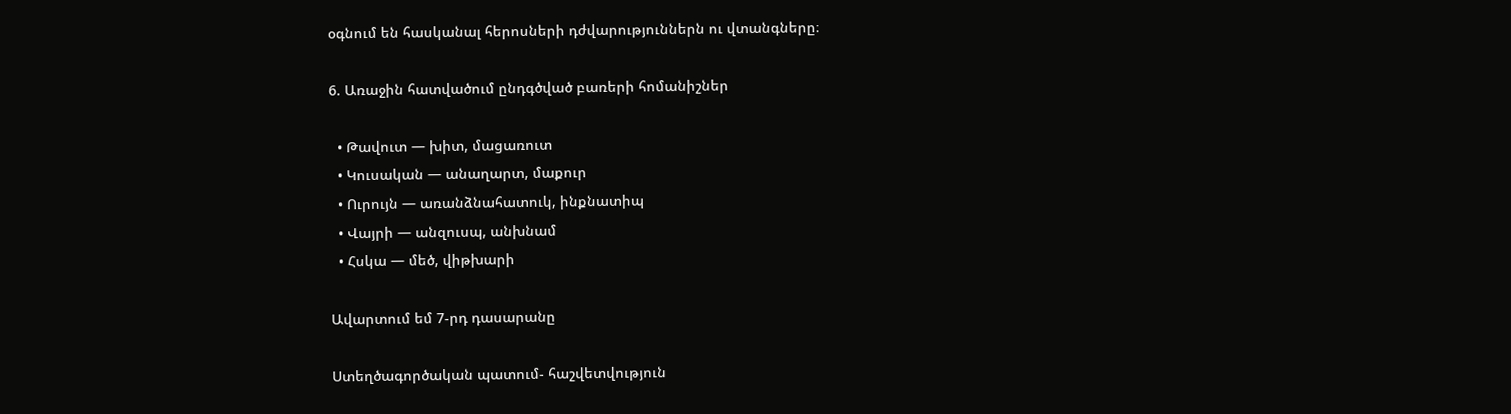օգնում են հասկանալ հերոսների դժվարություններն ու վտանգները։

6. Առաջին հատվածում ընդգծված բառերի հոմանիշներ

  • Թավուտ — խիտ, մացառուտ
  • Կուսական — անաղարտ, մաքուր
  • Ուրույն — առանձնահատուկ, ինքնատիպ
  • Վայրի — անզուսպ, անխնամ
  • Հսկա — մեծ, վիթխարի

Ավարտում եմ 7-րդ դասարանը

Ստեղծագործական պատում- հաշվետվություն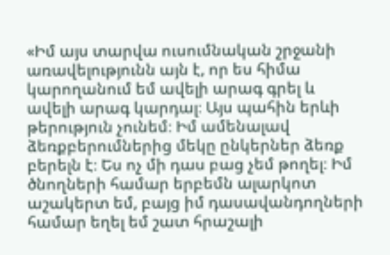«Իմ այս տարվա ուսումնական շրջանի առավելությունն այն է, որ ես հիմա կարողանում եմ ավելի արագ գրել և ավելի արագ կարդալ։ Այս պահին երևի թերություն չունեմ։ Իմ ամենալավ ձեռքբերումներից մեկը ընկերներ ձեռք բերելն է։ Ես ոչ մի դաս բաց չեմ թողել։ Իմ ծնողների համար երբեմն ալարկոտ աշակերտ եմ, բայց իմ դասավանդողների համար եղել եմ շատ հրաշալի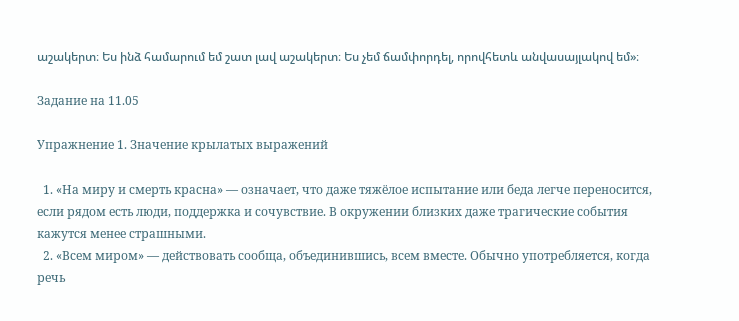աշակերտ։ Ես ինձ համարում եմ շատ լավ աշակերտ։ Ես չեմ ճամփորդել, որովհետև անվասայլակով եմ»։

Задание на 11.05

Упражнение 1. Значение крылатых выражений

  1. «На миру и смерть красна» — означает, что даже тяжёлое испытание или беда легче переносится, если рядом есть люди, поддержка и сочувствие. В окружении близких даже трагические события кажутся менее страшными.
  2. «Всем миром» — действовать сообща, объединившись, всем вместе. Обычно употребляется, когда речь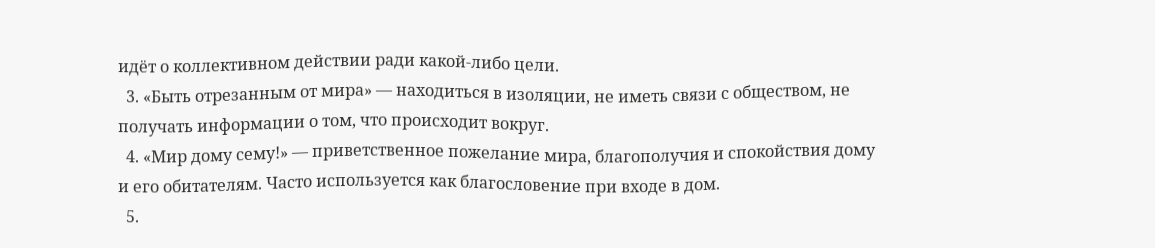идёт о коллективном действии ради какой‑либо цели.
  3. «Быть отрезанным от мира» — находиться в изоляции, не иметь связи с обществом, не получать информации о том, что происходит вокруг.
  4. «Мир дому сему!» — приветственное пожелание мира, благополучия и спокойствия дому и его обитателям. Часто используется как благословение при входе в дом.
  5.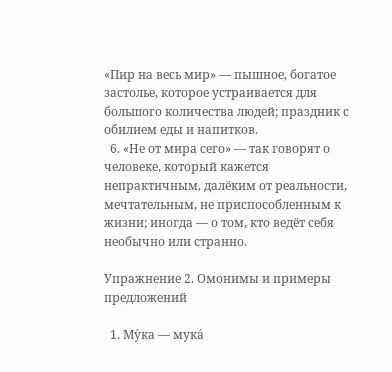«Пир на весь мир» — пышное, богатое застолье, которое устраивается для большого количества людей; праздник с обилием еды и напитков.
  6. «Не от мира сего» — так говорят о человеке, который кажется непрактичным, далёким от реальности, мечтательным, не приспособленным к жизни; иногда — о том, кто ведёт себя необычно или странно.

Упражнение 2. Омонимы и примеры предложений

  1. Му́ка — мука́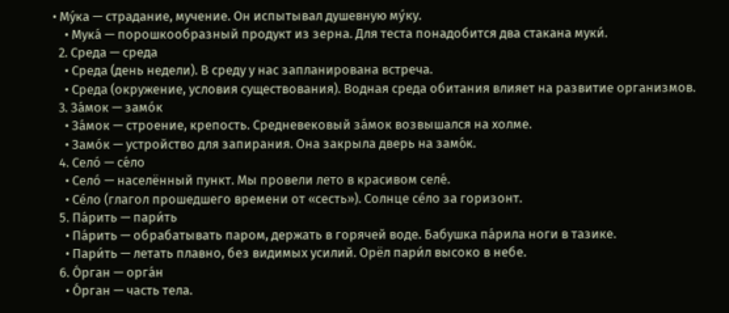• Му́ка — страдание, мучение. Он испытывал душевную му́ку.
    • Мука́ — порошкообразный продукт из зерна. Для теста понадобится два стакана муки́.
  2. Среда — среда
    • Среда (день недели). В среду у нас запланирована встреча.
    • Среда (окружение, условия существования). Водная среда обитания влияет на развитие организмов.
  3. За́мок — замо́к
    • За́мок — строение, крепость. Средневековый за́мок возвышался на холме.
    • Замо́к — устройство для запирания. Она закрыла дверь на замо́к.
  4. Село́ — се́ло
    • Село́ — населённый пункт. Мы провели лето в красивом селе́.
    • Се́ло (глагол прошедшего времени от «сесть»). Солнце се́ло за горизонт.
  5. Па́рить — пари́ть
    • Па́рить — обрабатывать паром, держать в горячей воде. Бабушка па́рила ноги в тазике.
    • Пари́ть — летать плавно, без видимых усилий. Орёл пари́л высоко в небе.
  6. О́рган — орга́н
    • О́рган — часть тела.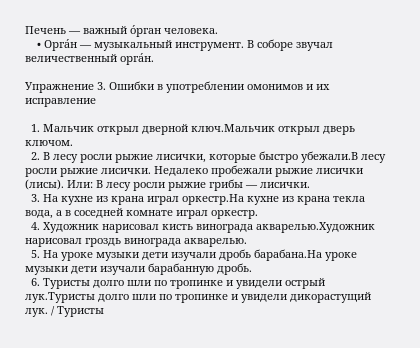Печень — важный о́рган человека.
    • Орга́н — музыкальный инструмент. В соборе звучал величественный орга́н.

Упражнение 3. Ошибки в употреблении омонимов и их исправление

  1. Мальчик открыл дверной ключ.Мальчик открыл дверь ключом.
  2. В лесу росли рыжие лисички, которые быстро убежали.В лесу росли рыжие лисички. Недалеко пробежали рыжие лисички (лисы). Или: В лесу росли рыжие грибы — лисички.
  3. На кухне из крана играл оркестр.На кухне из крана текла вода, а в соседней комнате играл оркестр.
  4. Художник нарисовал кисть винограда акварелью.Художник нарисовал гроздь винограда акварелью.
  5. На уроке музыки дети изучали дробь барабана.На уроке музыки дети изучали барабанную дробь.
  6. Туристы долго шли по тропинке и увидели острый лук.Туристы долго шли по тропинке и увидели дикорастущий лук. / Туристы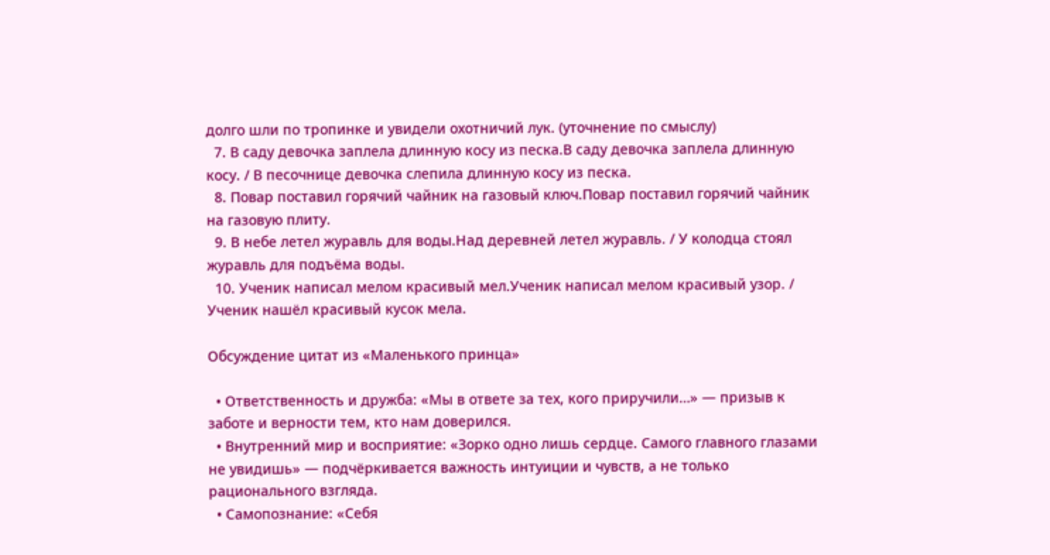долго шли по тропинке и увидели охотничий лук. (уточнение по смыслу)
  7. В саду девочка заплела длинную косу из песка.В саду девочка заплела длинную косу. / В песочнице девочка слепила длинную косу из песка.
  8. Повар поставил горячий чайник на газовый ключ.Повар поставил горячий чайник на газовую плиту.
  9. В небе летел журавль для воды.Над деревней летел журавль. / У колодца стоял журавль для подъёма воды.
  10. Ученик написал мелом красивый мел.Ученик написал мелом красивый узор. / Ученик нашёл красивый кусок мела.

Обсуждение цитат из «Маленького принца»

  • Ответственность и дружба: «Мы в ответе за тех, кого приручили…» — призыв к заботе и верности тем, кто нам доверился.
  • Внутренний мир и восприятие: «Зорко одно лишь сердце. Самого главного глазами не увидишь» — подчёркивается важность интуиции и чувств, а не только рационального взгляда.
  • Самопознание: «Себя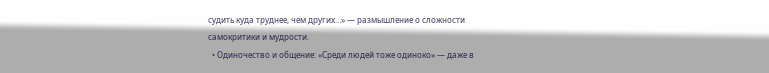судить куда труднее, чем других…» — размышление о сложности самокритики и мудрости.
  • Одиночество и общение: «Среди людей тоже одиноко» — даже в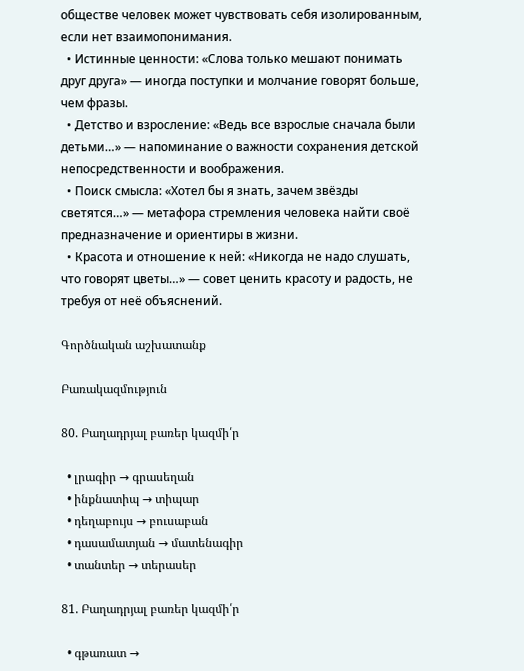обществе человек может чувствовать себя изолированным, если нет взаимопонимания.
  • Истинные ценности: «Слова только мешают понимать друг друга» — иногда поступки и молчание говорят больше, чем фразы.
  • Детство и взросление: «Ведь все взрослые сначала были детьми…» — напоминание о важности сохранения детской непосредственности и воображения.
  • Поиск смысла: «Хотел бы я знать, зачем звёзды светятся…» — метафора стремления человека найти своё предназначение и ориентиры в жизни.
  • Красота и отношение к ней: «Никогда не надо слушать, что говорят цветы…» — совет ценить красоту и радость, не требуя от неё объяснений.

Գործնական աշխատանք

Բառակազմություն

80. Բաղադրյալ բառեր կազմի՛ր

  • լրագիր → գրասեղան
  • ինքնատիպ → տիպար
  • դեղաբույս → բուսաբան
  • դասամատյան → մատենագիր
  • տանտեր → տերասեր

81. Բաղադրյալ բառեր կազմի՛ր

  • գթառատ →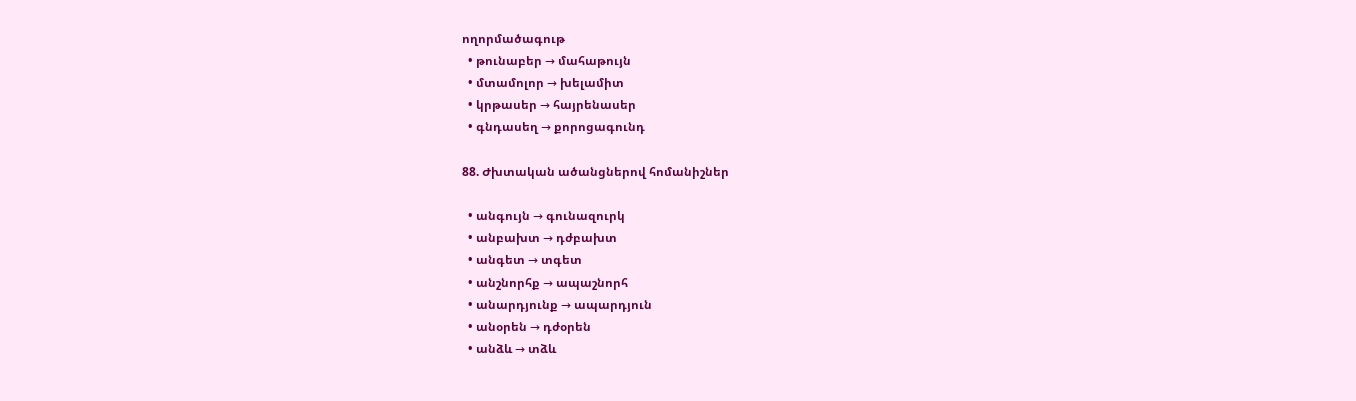ողորմածագութ
  • թունաբեր → մահաթույն
  • մտամոլոր → խելամիտ
  • կրթասեր → հայրենասեր
  • գնդասեղ → քորոցագունդ

88. Ժխտական ածանցներով հոմանիշներ

  • անգույն → գունազուրկ
  • անբախտ → դժբախտ
  • անգետ → տգետ
  • անշնորհք → ապաշնորհ
  • անարդյունք → ապարդյուն
  • անօրեն → դժօրեն
  • անձև → տձև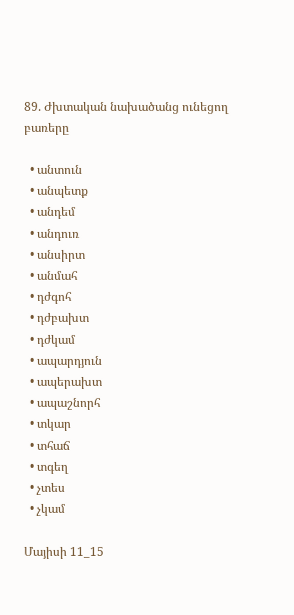89. Ժխտական նախածանց ունեցող բառերը

  • անտուն
  • անպետք
  • անդեմ
  • անդուռ
  • անսիրտ
  • անմահ
  • դժգոհ
  • դժբախտ
  • դժկամ
  • ապարդյուն
  • ապերախտ
  • ապաշնորհ
  • տկար
  • տհաճ
  • տգեղ
  • չտես
  • չկամ

Մայիսի 11_15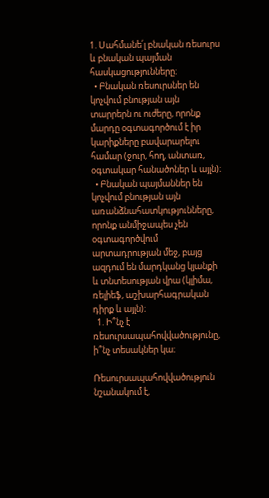1. Սահմանե՛լ բնական ռեսուրս և բնական պայման հասկացությունները։
  • Բնական ռեսուրսներ են կոչվում բնության այն տարրերն ու ուժերը, որոնք մարդը օգտագործում է իր կարիքները բավարարելու համար (ջուր, հող, անտառ, օգտակար հանածոներ և այլն)։
  • Բնական պայմաններ են կոչվում բնության այն առանձնահատկությունները, որոնք անմիջապես չեն օգտագործվում արտադրության մեջ, բայց ազդում են մարդկանց կյանքի և տնտեսության վրա (կլիմա, ռելիեֆ, աշխարհագրական դիրք և այլն)։
  1. Ի՞նչ է ռեսուրսապահովվածությունը, ի՞նչ տեսակներ կա։

Ռեսուրսապահովվածություն նշանակում է,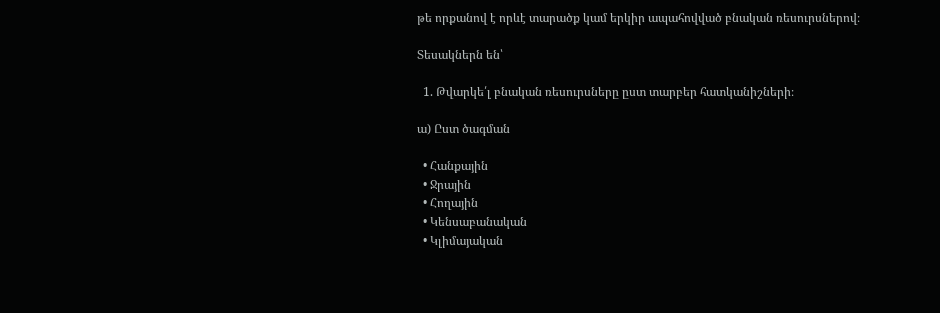թե որքանով է որևէ տարածք կամ երկիր ապահովված բնական ռեսուրսներով։

Տեսակներն են՝

  1. Թվարկե՛լ բնական ռեսուրսները ըստ տարբեր հատկանիշների։

ա) Ըստ ծագման

  • Հանքային
  • Ջրային
  • Հողային
  • Կենսաբանական
  • Կլիմայական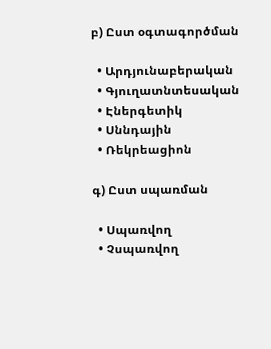բ) Ըստ օգտագործման

  • Արդյունաբերական
  • Գյուղատնտեսական
  • Էներգետիկ
  • Սննդային
  • Ռեկրեացիոն

գ) Ըստ սպառման

  • Սպառվող
  • Չսպառվող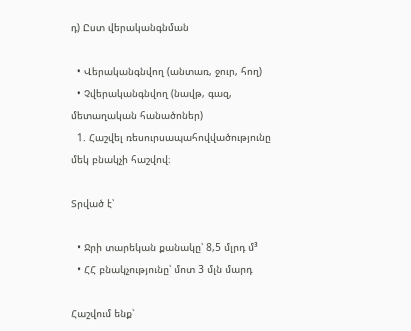դ) Ըստ վերականգնման

  • Վերականգնվող (անտառ, ջուր, հող)
  • Չվերականգնվող (նավթ, գազ, մետաղական հանածոներ)
  1. Հաշվել ռեսուրսապահովվածությունը մեկ բնակչի հաշվով։

Տրված է՝

  • Ջրի տարեկան քանակը՝ 8,5 մլրդ մ³
  • ՀՀ բնակչությունը՝ մոտ 3 մլն մարդ

Հաշվում ենք՝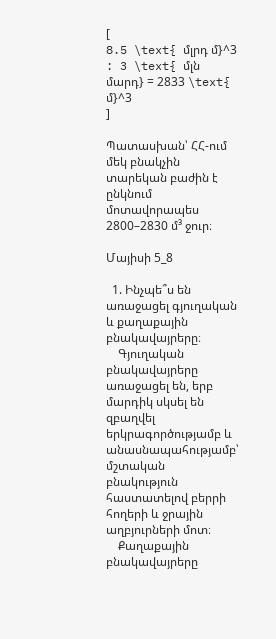[
8.5 \text{ մլրդ մ}^3 : 3 \text{ մլն մարդ} = 2833 \text{ մ}^3
]

Պատասխան՝ ՀՀ-ում մեկ բնակչին տարեկան բաժին է ընկնում մոտավորապես 2800–2830 մ³ ջուր։

Մայիսի 5_8

  1. Ինչպե՞ս են առաջացել գյուղական և քաղաքային բնակավայրերը։
    Գյուղական բնակավայրերը առաջացել են, երբ մարդիկ սկսել են զբաղվել երկրագործությամբ և անասնապահությամբ՝ մշտական բնակություն հաստատելով բերրի հողերի և ջրային աղբյուրների մոտ։
    Քաղաքային բնակավայրերը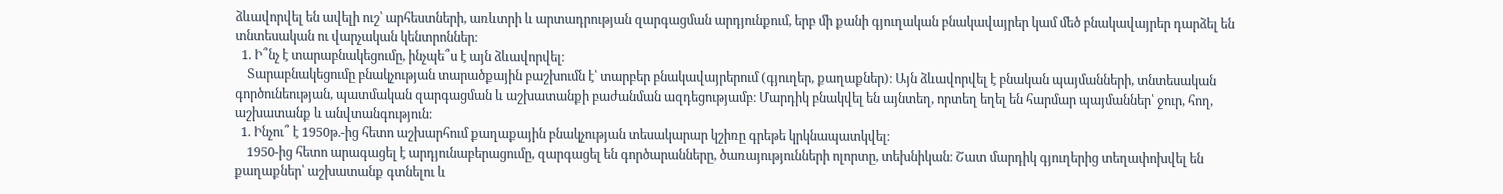ձևավորվել են ավելի ուշ՝ արհեստների, առևտրի և արտադրության զարգացման արդյունքում, երբ մի քանի գյուղական բնակավայրեր կամ մեծ բնակավայրեր դարձել են տնտեսական ու վարչական կենտրոններ։
  1. Ի՞նչ է տարաբնակեցումը, ինչպե՞ս է այն ձևավորվել։
    Տարաբնակեցումը բնակչության տարածքային բաշխումն է՝ տարբեր բնակավայրերում (գյուղեր, քաղաքներ)։ Այն ձևավորվել է բնական պայմանների, տնտեսական գործունեության, պատմական զարգացման և աշխատանքի բաժանման ազդեցությամբ։ Մարդիկ բնակվել են այնտեղ, որտեղ եղել են հարմար պայմաններ՝ ջուր, հող, աշխատանք և անվտանգություն։
  1. Ինչու՞ է 1950թ.-ից հետո աշխարհում քաղաքային բնակչության տեսակարար կշիռը գրեթե կրկնապատկվել։
    1950-ից հետո արագացել է արդյունաբերացումը, զարգացել են գործարանները, ծառայությունների ոլորտը, տեխնիկան։ Շատ մարդիկ գյուղերից տեղափոխվել են քաղաքներ՝ աշխատանք գտնելու և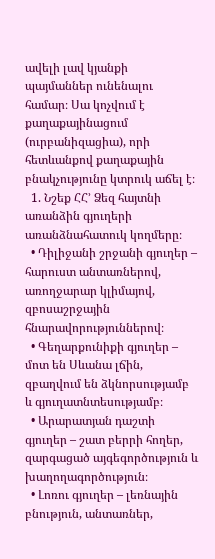ավելի լավ կյանքի պայմաններ ունենալու համար։ Սա կոչվում է քաղաքայինացում (ուրբանիզացիա), որի հետևանքով քաղաքային բնակչությունը կտրուկ աճել է։
  1. Նշեք ՀՀ’ Ձեզ հայտնի առանձին գյուղերի առանձնահատուկ կողմերը։
  • Դիլիջանի շրջանի գյուղեր – հարուստ անտառներով, առողջարար կլիմայով, զբոսաշրջային հնարավորություններով։
  • Գեղարքունիքի գյուղեր – մոտ են Սևանա լճին, զբաղվում են ձկնորսությամբ և գյուղատնտեսությամբ։
  • Արարատյան դաշտի գյուղեր – շատ բերրի հողեր, զարգացած այգեգործություն և խաղողագործություն։
  • Լոռու գյուղեր – լեռնային բնություն, անտառներ,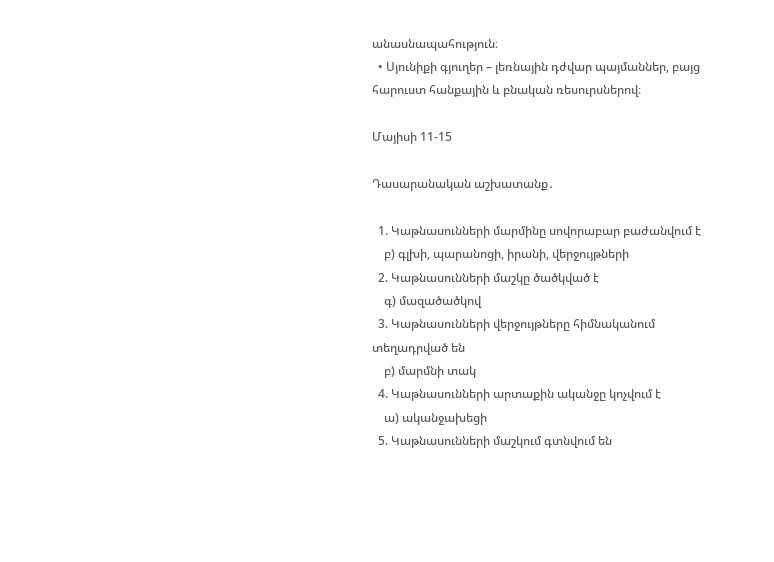անասնապահություն։
  • Սյունիքի գյուղեր – լեռնային դժվար պայմաններ, բայց հարուստ հանքային և բնական ռեսուրսներով։

Մայիսի 11-15

Դասարանական աշխատանք․

  1. Կաթնասունների մարմինը սովորաբար բաժանվում է
    բ) գլխի, պարանոցի, իրանի, վերջույթների
  2. Կաթնասունների մաշկը ծածկված է
    գ) մազածածկով
  3. Կաթնասունների վերջույթները հիմնականում տեղադրված են
    բ) մարմնի տակ
  4. Կաթնասունների արտաքին ականջը կոչվում է
    ա) ականջախեցի
  5. Կաթնասունների մաշկում գտնվում են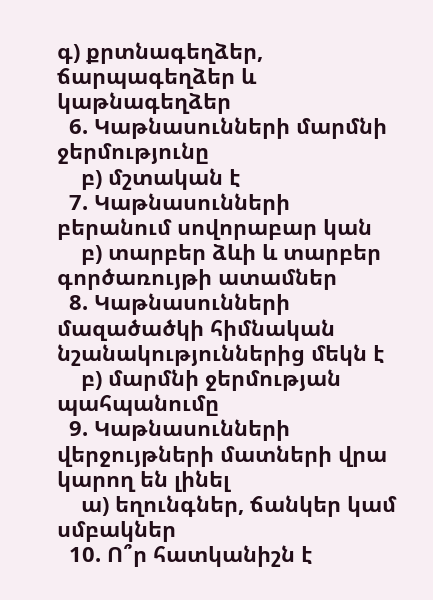գ) քրտնագեղձեր, ճարպագեղձեր և կաթնագեղձեր
  6. Կաթնասունների մարմնի ջերմությունը
    բ) մշտական է
  7. Կաթնասունների բերանում սովորաբար կան
    բ) տարբեր ձևի և տարբեր գործառույթի ատամներ
  8. Կաթնասունների մազածածկի հիմնական նշանակություններից մեկն է
    բ) մարմնի ջերմության պահպանումը
  9. Կաթնասունների վերջույթների մատների վրա կարող են լինել
    ա) եղունգներ, ճանկեր կամ սմբակներ
  10. Ո՞ր հատկանիշն է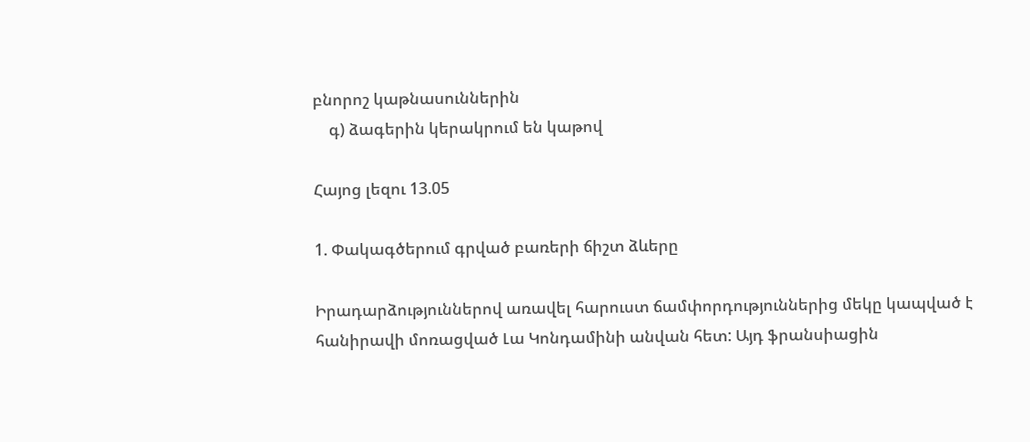բնորոշ կաթնասուններին
    գ) ձագերին կերակրում են կաթով

Հայոց լեզու 13.05

1. Փակագծերում գրված բառերի ճիշտ ձևերը

Իրադարձություններով առավել հարուստ ճամփորդություններից մեկը կապված է հանիրավի մոռացված Լա Կոնդամինի անվան հետ: Այդ ֆրանսիացին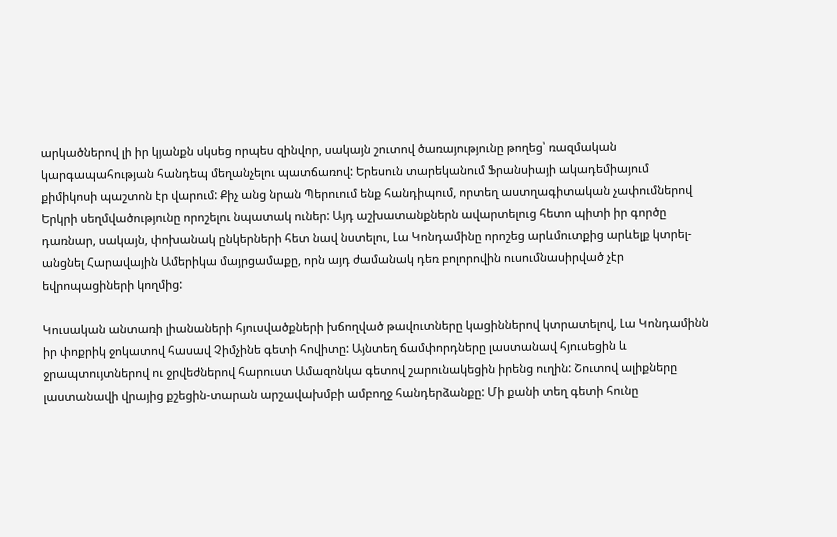արկածներով լի իր կյանքն սկսեց որպես զինվոր, սակայն շուտով ծառայությունը թողեց՝ ռազմական կարգապահության հանդեպ մեղանչելու պատճառով: Երեսուն տարեկանում Ֆրանսիայի ակադեմիայում քիմիկոսի պաշտոն էր վարում: Քիչ անց նրան Պերուում ենք հանդիպում, որտեղ աստղագիտական չափումներով Երկրի սեղմվածությունը որոշելու նպատակ ուներ: Այդ աշխատանքներն ավարտելուց հետո պիտի իր գործը դառնար, սակայն, փոխանակ ընկերների հետ նավ նստելու, Լա Կոնդամինը որոշեց արևմուտքից արևելք կտրել-անցնել Հարավային Ամերիկա մայրցամաքը, որն այդ ժամանակ դեռ բոլորովին ուսումնասիրված չէր եվրոպացիների կողմից:

Կուսական անտառի լիանաների հյուսվածքների խճողված թավուտները կացիններով կտրատելով, Լա Կոնդամինն իր փոքրիկ ջոկատով հասավ Չիմչինե գետի հովիտը: Այնտեղ ճամփորդները լաստանավ հյուսեցին և ջրապտույտներով ու ջրվեժներով հարուստ Ամազոնկա գետով շարունակեցին իրենց ուղին: Շուտով ալիքները լաստանավի վրայից քշեցին-տարան արշավախմբի ամբողջ հանդերձանքը: Մի քանի տեղ գետի հունը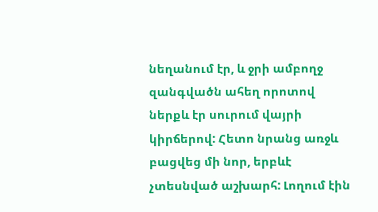նեղանում էր, և ջրի ամբողջ զանգվածն ահեղ որոտով ներքև էր սուրում վայրի կիրճերով: Հետո նրանց առջև բացվեց մի նոր, երբևէ չտեսնված աշխարհ: Լողում էին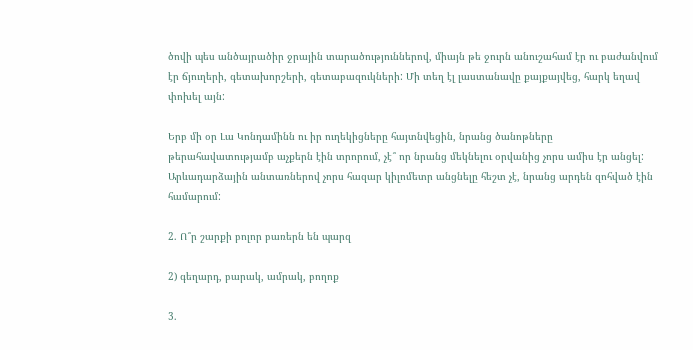ծովի պես անծայրածիր ջրային տարածություններով, միայն թե ջուրն անուշահամ էր ու բաժանվում էր ճյուղերի, գետախորշերի, գետաբազուկների: Մի տեղ էլ լաստանավը քայքայվեց, հարկ եղավ փոխել այն:

Երբ մի օր Լա Կոնդամինն ու իր ուղեկիցները հայտնվեցին, նրանց ծանոթները թերահավատությամբ աչքերն էին տրորում, չէ՞ որ նրանց մեկնելու օրվանից չորս ամիս էր անցել: Արևադարձային անտառներով չորս հազար կիլոմետր անցնելը հեշտ չէ, նրանց արդեն զոհված էին համարում:

2. Ո՞ր շարքի բոլոր բառերն են պարզ

2) գեղարդ, բարակ, ամրակ, բողոք

3.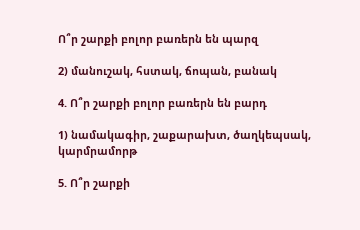Ո՞ր շարքի բոլոր բառերն են պարզ

2) մանուշակ, հստակ, ճոպան, բանակ

4. Ո՞ր շարքի բոլոր բառերն են բարդ

1) նամակագիր, շաքարախտ, ծաղկեպսակ, կարմրամորթ

5. Ո՞ր շարքի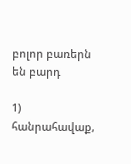բոլոր բառերն են բարդ

1) հանրահավաք,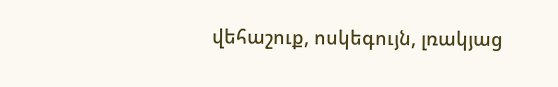վեհաշուք, ոսկեգույն, լռակյաց